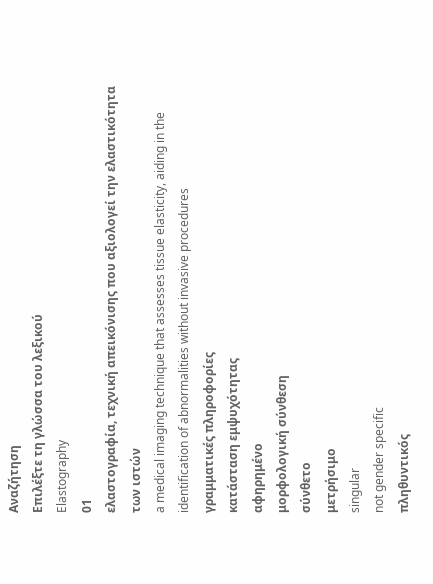Αναζήτηση
Επιλέξτε τη γλώσσα του λεξικού
Elastography
01
ελαστογραφία, τεχνική απεικόνισης που αξιολογεί την ελαστικότητα των ιστών
a medical imaging technique that assesses tissue elasticity, aiding in the identification of abnormalities without invasive procedures
γραμματικές πληροφορίες
κατάσταση εμψυχότητας
αφηρημένο
μορφολογική σύνθεση
σύνθετο
μετρήσιμο
singular
not gender specific
πληθυντικός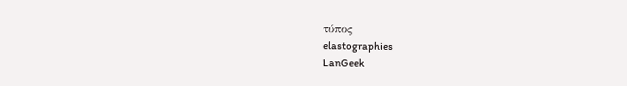τύπος
elastographies
LanGeek